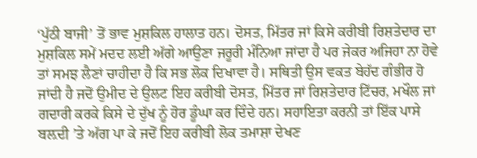‘ਪੁੱਠੀ ਬਾਜੀ’ ਤੋਂ ਭਾਵ ਮੁਸ਼ਕਿਲ ਹਾਲਾਤ ਹਨ। ਦੋਸਤ, ਮਿੱਤਰ ਜਾਂ ਕਿਸੇ ਕਰੀਬੀ ਰਿਸ਼ਤੇਦਾਰ ਦਾ ਮੁਸ਼ਕਿਲ ਸਮੇਂ ਮਦਦ ਲਈ ਅੱਗੇ ਆਉਣਾ ਜਰੂਰੀ ਮੰਨਿਆ ਜਾਂਦਾ ਹੈ ਪਰ ਜੇਕਰ ਅਜਿਹਾ ਨਾ ਹੋਵੇ ਤਾਂ ਸਮਝ ਲੈਣਾਂ ਚਾਹੀਦਾ ਹੈ ਕਿ ਸਭ ਲੋਕ ਦਿਖਾਵਾ ਹੈ। ਸਥਿਤੀ ਉਸ ਵਕਤ ਬੇਹੱਦ ਗੰਭੀਰ ਹੋ ਜਾਂਦੀ ਹੈ ਜਦੋਂ ਉਮੀਦ ਦੇ ਉਲਟ ਇਹ ਕਰੀਬੀ ਦੋਸਤ, ਮਿੱਤਰ ਜਾਂ ਰਿਸ਼ਤੇਦਾਰ ਟਿੱਚਰ, ਮਖੌਲ ਜਾਂ ਗਦਾਰੀ ਕਰਕੇ ਕਿਸੇ ਦੇ ਦੁੱਖ ਨੂੰ ਹੋਰ ਡੂੰਘਾ ਕਰ ਦਿੰਦੇ ਹਨ। ਸਹਾਇਤਾ ਕਰਨੀ ਤਾਂ ਇੱਕ ਪਾਸੇ ਬਲ਼ਦੀ ’ਤੇ ਅੱਗ ਪਾ ਕੇ ਜਦੋਂ ਇਹ ਕਰੀਬੀ ਲੋਕ ਤਮਾਸ਼ਾ ਦੇਖਣ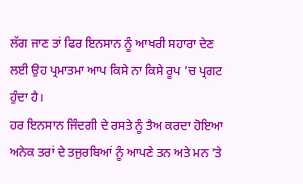ਲੱਗ ਜਾਣ ਤਾਂ ਫਿਰ ਇਨਸਾਨ ਨੂੰ ਆਖਰੀ ਸਹਾਰਾ ਦੇਣ ਲਈ ਉਹ ਪ੍ਰਮਾਤਮਾ ਆਪ ਕਿਸੇ ਨਾ ਕਿਸੇ ਰੂਪ ’ਚ ਪ੍ਰਗਟ ਹੁੰਦਾ ਹੈ।
ਹਰ ਇਨਸਾਨ ਜਿੰਦਗੀ ਦੇ ਰਸਤੇ ਨੂੰ ਤੈਅ ਕਰਦਾ ਹੋਇਆ ਅਨੇਕ ਤਰਾਂ ਦੇ ਤਜੁਰਬਿਆਂ ਨੂੰ ਆਪਣੇ ਤਨ ਅਤੇ ਮਨ ’ਤੇ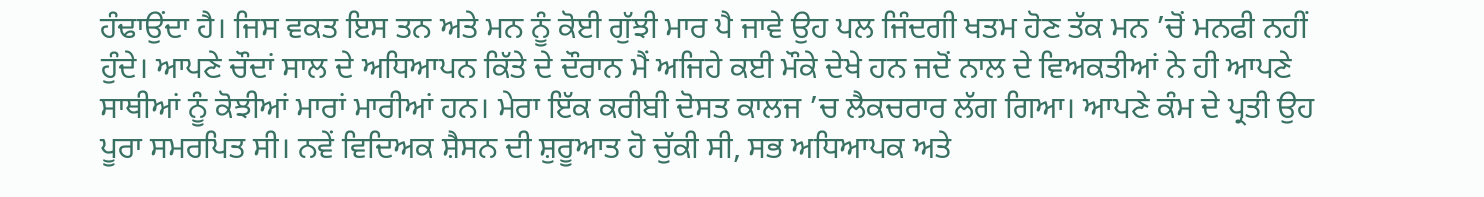ਹੰਢਾਉਂਦਾ ਹੈ। ਜਿਸ ਵਕਤ ਇਸ ਤਨ ਅਤੇ ਮਨ ਨੂੰ ਕੋਈ ਗੁੱਝੀ ਮਾਰ ਪੈ ਜਾਵੇ ਉਹ ਪਲ ਜਿੰਦਗੀ ਖਤਮ ਹੋਣ ਤੱਕ ਮਨ ’ਚੋਂ ਮਨਫੀ ਨਹੀਂ ਹੁੰਦੇ। ਆਪਣੇ ਚੌਦਾਂ ਸਾਲ ਦੇ ਅਧਿਆਪਨ ਕਿੱਤੇ ਦੇ ਦੌਰਾਨ ਮੈਂ ਅਜਿਹੇ ਕਈ ਮੌਕੇ ਦੇਖੇ ਹਨ ਜਦੋਂ ਨਾਲ ਦੇ ਵਿਅਕਤੀਆਂ ਨੇ ਹੀ ਆਪਣੇ ਸਾਥੀਆਂ ਨੂੰ ਕੋਝੀਆਂ ਮਾਰਾਂ ਮਾਰੀਆਂ ਹਨ। ਮੇਰਾ ਇੱਕ ਕਰੀਬੀ ਦੋਸਤ ਕਾਲਜ ’ਚ ਲੈਕਚਰਾਰ ਲੱਗ ਗਿਆ। ਆਪਣੇ ਕੰਮ ਦੇ ਪ੍ਰਤੀ ਉਹ ਪੂਰਾ ਸਮਰਪਿਤ ਸੀ। ਨਵੇਂ ਵਿਦਿਅਕ ਸ਼ੈਸਨ ਦੀ ਸ਼ੁਰੂਆਤ ਹੋ ਚੁੱਕੀ ਸੀ, ਸਭ ਅਧਿਆਪਕ ਅਤੇ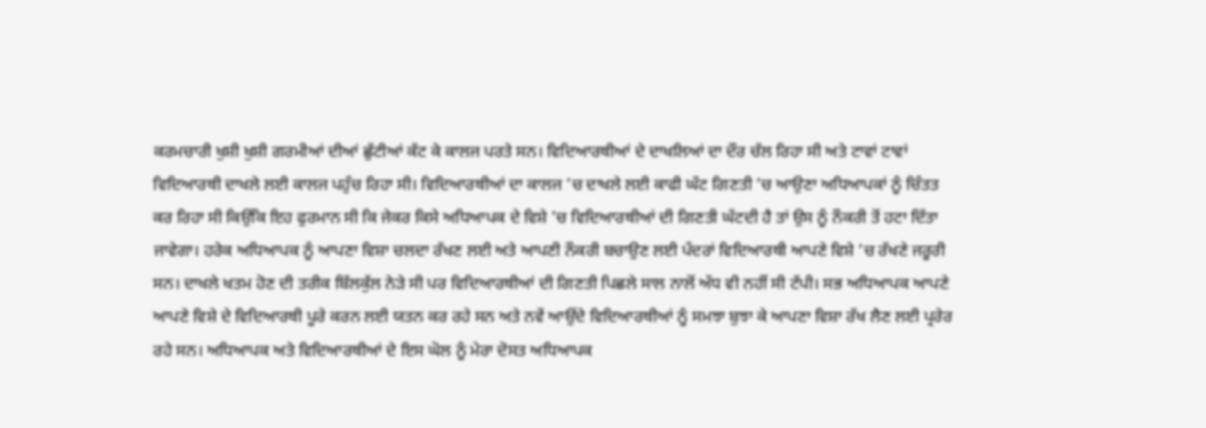ਕਰਮਚਾਰੀ ਖੁਸ਼ੀ ਖੁਸ਼ੀ ਗਰਮੀਆਂ ਦੀਆਂ ਛੁੱਟੀਆਂ ਕੱਟ ਕੇ ਕਾਲਜ ਪਰਤੇ ਸਨ। ਵਿਦਿਆਰਥੀਆਂ ਦੇ ਦਾਖਲਿਆਂ ਦਾ ਦੌਰ ਚੱਲ ਰਿਹਾ ਸੀ ਅਤੇ ਟਾਵਾਂ ਟਾਵਾਂ ਵਿਦਿਆਰਥੀ ਦਾਖਲੇ ਲਈ ਕਾਲਜ ਪਹੁੰਚ ਰਿਹਾ ਸੀ। ਵਿਦਿਆਰਥੀਆਂ ਦਾ ਕਾਲਜ ’ਚ ਦਾਖਲੇ ਲਈ ਕਾਫੀ ਘੱਟ ਗਿਣਤੀ ’ਚ ਆਉਣਾ ਅਧਿਆਪਕਾਂ ਨੂੰ ਚਿੰਤਤ ਕਰ ਰਿਹਾ ਸੀ ਕਿਉਂਕਿ ਇਹ ਫੁਰਮਾਨ ਸੀ ਕਿ ਜੇਕਰ ਕਿਸੇ ਅਧਿਆਪਕ ਦੇ ਵਿਸ਼ੇ ’ਚ ਵਿਦਿਆਰਥੀਆਂ ਦੀ ਗਿਣਤੀ ਘੱਟਦੀ ਹੈ ਤਾਂ ਉਸ ਨੂੰ ਨੌਕਰੀ ਤੋਂ ਹਟਾ ਦਿੱਤਾ ਜਾਵੇਗਾ। ਹਰੇਕ ਅਧਿਆਪਕ ਨੂੰ ਆਪਣਾ ਵਿਸ਼ਾ ਚਲਦਾ ਰੱਖਣ ਲਈ ਅਤੇ ਆਪਣੀ ਨੌਕਰੀ ਬਚਾਉਣ ਲਈ ਪੰਦਰਾਂ ਵਿਦਿਆਰਥੀ ਆਪਣੇ ਵਿਸ਼ੇ ’ਚ ਰੱਖਣੇ ਜਰੂਰੀ ਸਨ। ਦਾਖਲੇ ਖਤਮ ਹੋਣ ਦੀ ਤਰੀਕ ਬਿੱਲਕੁੱਲ ਨੇੜੇ ਸੀ ਪਰ ਵਿਦਿਆਰਥੀਆਂ ਦੀ ਗਿਣਤੀ ਪਿਛਲੇ ਸਾਲ ਨਾਲੋਂ ਅੱਧ ਵੀ ਨਹੀਂ ਸੀ ਟੱਪੀ। ਸਭ ਅਧਿਆਪਕ ਆਪਣੇ ਆਪਣੇ ਵਿਸ਼ੇ ਦੇ ਵਿਦਿਆਰਥੀ ਪੂਰੇ ਕਰਨ ਲਈ ਯਤਨ ਕਰ ਰਹੇ ਸਨ ਅਤੇ ਨਵੇਂ ਆਉਂਦੇ ਵਿਦਿਆਰਥੀਆਂ ਨੂੰ ਸਮਝਾ ਬੁਝਾ ਕੇ ਆਪਣਾ ਵਿਸ਼ਾ ਰੱਖ ਲੈਣ ਲਈ ਪ੍ਰਰੇਰ ਰਹੇ ਸਨ। ਅਧਿਆਪਕ ਅਤੇ ਵਿਦਿਆਰਥੀਆਂ ਦੇ ਇਸ ਘੋਲ ਨੂੰ ਮੇਰਾ ਦੋਸਤ ਅਧਿਆਪਕ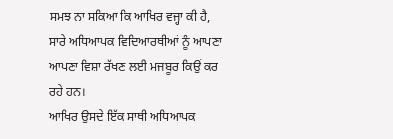ਸਮਝ ਨਾ ਸਕਿਆ ਕਿ ਆਖਿਰ ਵਜ੍ਹਾ ਕੀ ਹੈ, ਸਾਰੇ ਅਧਿਆਪਕ ਵਿਦਿਆਰਥੀਆਂ ਨੂੰ ਆਪਣਾ ਆਪਣਾ ਵਿਸ਼ਾ ਰੱਖਣ ਲਈ ਮਜਬੂਰ ਕਿਉਂ ਕਰ ਰਹੇ ਹਨ।
ਆਖਿਰ ਉਸਦੇ ਇੱਕ ਸਾਥੀ ਅਧਿਆਪਕ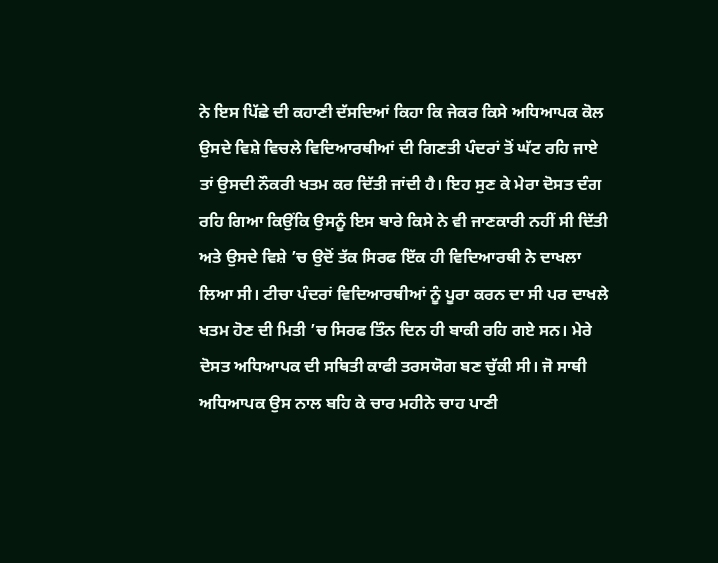ਨੇ ਇਸ ਪਿੱਛੇ ਦੀ ਕਹਾਣੀ ਦੱਸਦਿਆਂ ਕਿਹਾ ਕਿ ਜੇਕਰ ਕਿਸੇ ਅਧਿਆਪਕ ਕੋਲ ਉਸਦੇ ਵਿਸ਼ੇ ਵਿਚਲੇ ਵਿਦਿਆਰਥੀਆਂ ਦੀ ਗਿਣਤੀ ਪੰਦਰਾਂ ਤੋਂ ਘੱਟ ਰਹਿ ਜਾਏ ਤਾਂ ਉਸਦੀ ਨੌਕਰੀ ਖਤਮ ਕਰ ਦਿੱਤੀ ਜਾਂਦੀ ਹੈ। ਇਹ ਸੁਣ ਕੇ ਮੇਰਾ ਦੋਸਤ ਦੰਗ ਰਹਿ ਗਿਆ ਕਿਉਂਕਿ ਉਸਨੂੰ ਇਸ ਬਾਰੇ ਕਿਸੇ ਨੇ ਵੀ ਜਾਣਕਾਰੀ ਨਹੀਂ ਸੀ ਦਿੱਤੀ ਅਤੇ ਉਸਦੇ ਵਿਸ਼ੇ ’ਚ ਉਦੋਂ ਤੱਕ ਸਿਰਫ ਇੱਕ ਹੀ ਵਿਦਿਆਰਥੀ ਨੇ ਦਾਖਲਾ ਲਿਆ ਸੀ। ਟੀਚਾ ਪੰਦਰਾਂ ਵਿਦਿਆਰਥੀਆਂ ਨੂੰ ਪੂਰਾ ਕਰਨ ਦਾ ਸੀ ਪਰ ਦਾਖਲੇ ਖਤਮ ਹੋਣ ਦੀ ਮਿਤੀ ’ਚ ਸਿਰਫ ਤਿੰਨ ਦਿਨ ਹੀ ਬਾਕੀ ਰਹਿ ਗਏ ਸਨ। ਮੇਰੇ ਦੋਸਤ ਅਧਿਆਪਕ ਦੀ ਸਥਿਤੀ ਕਾਫੀ ਤਰਸਯੋਗ ਬਣ ਚੁੱਕੀ ਸੀ। ਜੋ ਸਾਥੀ ਅਧਿਆਪਕ ਉਸ ਨਾਲ ਬਹਿ ਕੇ ਚਾਰ ਮਹੀਨੇ ਚਾਹ ਪਾਣੀ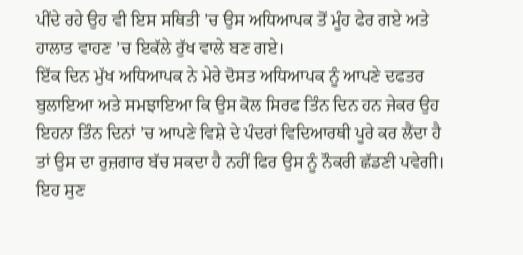ਪੀਂਦੇ ਰਹੇ ਉਹ ਵੀ ਇਸ ਸਥਿਤੀ ’ਚ ਉਸ ਅਧਿਆਪਕ ਤੋਂ ਮੂੰਹ ਫੇਰ ਗਏ ਅਤੇ ਹਾਲਾਤ ਵਾਹਣ ’ਚ ਇਕੱਲੇ ਰੁੱਖ ਵਾਲੇ ਬਣ ਗਏ।
ਇੱਕ ਦਿਨ ਮੁੱਖ ਅਧਿਆਪਕ ਨੇ ਮੇਰੇ ਦੋਸਤ ਅਧਿਆਪਕ ਨੂੰ ਆਪਣੇ ਦਫਤਰ ਬੁਲਾਇਆ ਅਤੇ ਸਮਝਾਇਆ ਕਿ ਉਸ ਕੋਲ ਸਿਰਫ ਤਿੰਨ ਦਿਨ ਹਨ ਜੇਕਰ ਉਹ ਇਹਨਾ ਤਿੰਨ ਦਿਨਾਂ ’ਚ ਆਪਣੇ ਵਿਸ਼ੇ ਦੇ ਪੰਦਰਾਂ ਵਿਦਿਆਰਥੀ ਪੂਰੇ ਕਰ ਲੈਂਦਾ ਹੈ ਤਾਂ ਉਸ ਦਾ ਰੁਜ਼ਗਾਰ ਬੱਚ ਸਕਦਾ ਹੈ ਨਹੀਂ ਫਿਰ ਉਸ ਨੂੰ ਨੌਕਰੀ ਛੱਡਣੀ ਪਵੇਗੀ। ਇਹ ਸੁਣ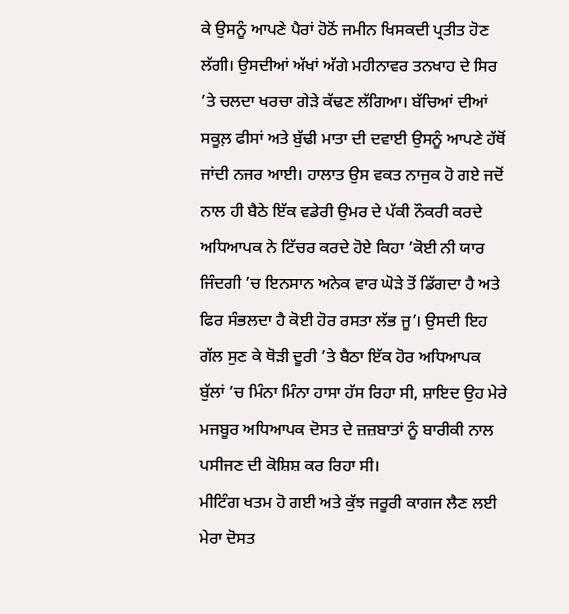ਕੇ ਉਸਨੂੰ ਆਪਣੇ ਪੈਰਾਂ ਹੋਠੋਂ ਜਮੀਨ ਖਿਸਕਦੀ ਪ੍ਰਤੀਤ ਹੋਣ ਲੱਗੀ। ਉਸਦੀਆਂ ਅੱਖਾਂ ਅੱਗੇ ਮਹੀਨਾਵਰ ਤਨਖਾਹ ਦੇ ਸਿਰ ’ਤੇ ਚਲਦਾ ਖਰਚਾ ਗੇੜੇ ਕੱਢਣ ਲੱਗਿਆ। ਬੱਚਿਆਂ ਦੀਆਂ ਸਕੂਲ਼ ਫੀਸਾਂ ਅਤੇ ਬੁੱਢੀ ਮਾਤਾ ਦੀ ਦਵਾਈ ਉਸਨੂੰ ਆਪਣੇ ਹੱਥੋਂ ਜਾਂਦੀ ਨਜਰ ਆਈ। ਹਾਲਾਤ ਉਸ ਵਕਤ ਨਾਜੁਕ ਹੋ ਗਏ ਜਦੋਂ ਨਾਲ ਹੀ ਬੈਠੇ ਇੱਕ ਵਡੇਰੀ ਉਮਰ ਦੇ ਪੱਕੀ ਨੌਕਰੀ ਕਰਦੇ ਅਧਿਆਪਕ ਨੇ ਟਿੱਚਰ ਕਰਦੇ ਹੋਏ ਕਿਹਾ ’ਕੋਈ ਨੀ ਯਾਰ ਜਿੰਦਗੀ ’ਚ ਇਨਸਾਨ ਅਨੇਕ ਵਾਰ ਘੋੜੇ ਤੋਂ ਡਿੱਗਦਾ ਹੈ ਅਤੇ ਫਿਰ ਸੰਭਲਦਾ ਹੈ ਕੋਈ ਹੋਰ ਰਸਤਾ ਲੱਭ ਜੂ’। ਉਸਦੀ ਇਹ ਗੱਲ ਸੁਣ ਕੇ ਥੋੜੀ ਦੂਰੀ ’ਤੇ ਬੈਠਾ ਇੱਕ ਹੋਰ ਅਧਿਆਪਕ ਬੁੱਲਾਂ ’ਚ ਮਿੰਨਾ ਮਿੰਨਾ ਹਾਸਾ ਹੱਸ ਰਿਹਾ ਸੀ, ਸ਼ਾਇਦ ਉਹ ਮੇਰੇ ਮਜਬੂਰ ਅਧਿਆਪਕ ਦੋਸਤ ਦੇ ਜ਼ਜ਼ਬਾਤਾਂ ਨੂੰ ਬਾਰੀਕੀ ਨਾਲ ਪਸੀਜਣ ਦੀ ਕੋਸ਼ਿਸ਼ ਕਰ ਰਿਹਾ ਸੀ।
ਮੀਟਿੰਗ ਖਤਮ ਹੋ ਗਈ ਅਤੇ ਕੁੱਝ ਜਰੂਰੀ ਕਾਗਜ ਲੈਣ ਲਈ ਮੇਰਾ ਦੋਸਤ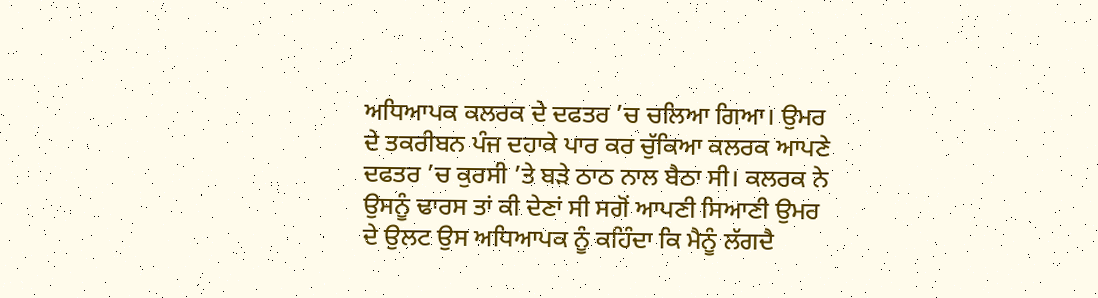ਅਧਿਆਪਕ ਕਲਰਕ ਦੇ ਦਫਤਰ ’ਚ ਚਲਿਆ ਗਿਆ। ਉਮਰ ਦੇ ਤਕਰੀਬਨ ਪੰਜ ਦਹਾਕੇ ਪਾਰ ਕਰ ਚੁੱਕਿਆ ਕਲਰਕ ਆਪਣੇ ਦਫਤਰ ’ਚ ਕੁਰਸੀ ’ਤੇ ਬੜੇ ਠਾਠ ਨਾਲ ਬੈਠਾ ਸੀ। ਕਲਰਕ ਨੇ ਉਸਨੂੰ ਢਾਰਸ ਤਾਂ ਕੀ ਦੇਣਾਂ ਸੀ ਸਗੋਂ ਆਪਣੀ ਸਿਆਣੀ ਉਮਰ ਦੇ ਉਲਟ ਉਸ ਅਧਿਆਪਕ ਨੂੰ ਕਹਿੰਦਾ ਕਿ ਮੈਨੂੰ ਲੱਗਦੈ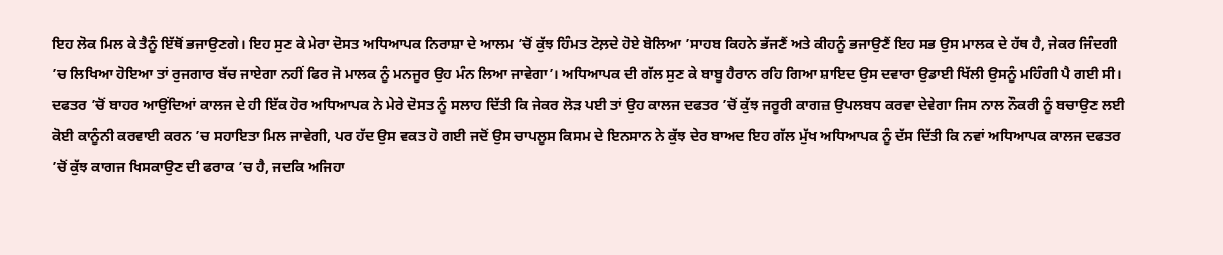ਇਹ ਲੋਕ ਮਿਲ ਕੇ ਤੈਨੂੰ ਇੱਥੋਂ ਭਜਾਉਣਗੇ। ਇਹ ਸੁਣ ਕੇ ਮੇਰਾ ਦੋਸਤ ਅਧਿਆਪਕ ਨਿਰਾਸ਼ਾ ਦੇ ਆਲਮ ’ਚੋਂ ਕੁੱਝ ਹਿੰਮਤ ਟੋਲ਼ਦੇ ਹੋਏ ਬੋਲਿਆ ’ਸਾਹਬ ਕਿਹਨੇ ਭੱਜਣੈਂ ਅਤੇ ਕੀਹਨੂੰ ਭਜਾਉਣੈਂ ਇਹ ਸਭ ਉਸ ਮਾਲਕ ਦੇ ਹੱਥ ਹੈ, ਜੇਕਰ ਜਿੰਦਗੀ ’ਚ ਲਿਖਿਆ ਹੋਇਆ ਤਾਂ ਰੁਜਗਾਰ ਬੱਚ ਜਾਏਗਾ ਨਹੀਂ ਫਿਰ ਜੋ ਮਾਲਕ ਨੂੰ ਮਨਜੂਰ ਉਹ ਮੰਨ ਲਿਆ ਜਾਵੇਗਾ’। ਅਧਿਆਪਕ ਦੀ ਗੱਲ ਸੁਣ ਕੇ ਬਾਬੂ ਹੈਰਾਨ ਰਹਿ ਗਿਆ ਸ਼ਾਇਦ ਉਸ ਦਵਾਰਾ ਉਡਾਈ ਖਿੱਲੀ ਉਸਨੂੰ ਮਹਿੰਗੀ ਪੈ ਗਈ ਸੀ।
ਦਫਤਰ ’ਚੋਂ ਬਾਹਰ ਆਉਂਦਿਆਂ ਕਾਲਜ ਦੇ ਹੀ ਇੱਕ ਹੋਰ ਅਧਿਆਪਕ ਨੇ ਮੇਰੇ ਦੋਸਤ ਨੂੰ ਸਲਾਹ ਦਿੱਤੀ ਕਿ ਜੇਕਰ ਲੋੜ ਪਈ ਤਾਂ ਉਹ ਕਾਲਜ ਦਫਤਰ ’ਚੋਂ ਕੁੱਝ ਜਰੂਰੀ ਕਾਗਜ਼ ਉਪਲਬਧ ਕਰਵਾ ਦੇਵੇਗਾ ਜਿਸ ਨਾਲ ਨੌਕਰੀ ਨੂੰ ਬਚਾਉਣ ਲਈ ਕੋਈ ਕਾਨੂੰਨੀ ਕਰਵਾਈ ਕਰਨ ’ਚ ਸਹਾਇਤਾ ਮਿਲ ਜਾਵੇਗੀ, ਪਰ ਹੱਦ ਉਸ ਵਕਤ ਹੋ ਗਈ ਜਦੋਂ ਉਸ ਚਾਪਲੂਸ ਕਿਸਮ ਦੇ ਇਨਸਾਨ ਨੇ ਕੁੱਝ ਦੇਰ ਬਾਅਦ ਇਹ ਗੱਲ ਮੁੱਖ ਅਧਿਆਪਕ ਨੂੰ ਦੱਸ ਦਿੱਤੀ ਕਿ ਨਵਾਂ ਅਧਿਆਪਕ ਕਾਲਜ ਦਫਤਰ ’ਚੋਂ ਕੁੱਝ ਕਾਗਜ ਖਿਸਕਾਉਣ ਦੀ ਫਰਾਕ ’ਚ ਹੈ, ਜਦਕਿ ਅਜਿਹਾ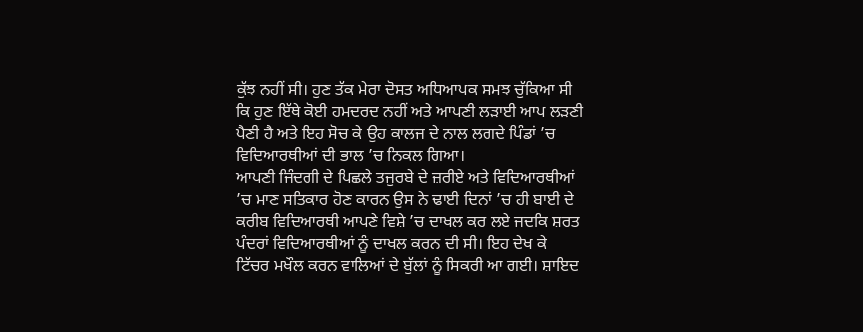ਕੁੱਝ ਨਹੀਂ ਸੀ। ਹੁਣ ਤੱਕ ਮੇਰਾ ਦੋਸਤ ਅਧਿਆਪਕ ਸਮਝ ਚੁੱਕਿਆ ਸੀ ਕਿ ਹੁਣ ਇੱਥੇ ਕੋਈ ਹਮਦਰਦ ਨਹੀਂ ਅਤੇ ਆਪਣੀ ਲੜਾਈ ਆਪ ਲੜਣੀ ਪੈਣੀ ਹੈ ਅਤੇ ਇਹ ਸੋਚ ਕੇ ਉਹ ਕਾਲਜ ਦੇ ਨਾਲ ਲਗਦੇ ਪਿੰਡਾਂ ’ਚ ਵਿਦਿਆਰਥੀਆਂ ਦੀ ਭਾਲ ’ਚ ਨਿਕਲ ਗਿਆ।
ਆਪਣੀ ਜਿੰਦਗੀ ਦੇ ਪਿਛਲੇ ਤਜੁਰਬੇ ਦੇ ਜ਼ਰੀਏ ਅਤੇ ਵਿਦਿਆਰਥੀਆਂ ’ਚ ਮਾਣ ਸਤਿਕਾਰ ਹੋਣ ਕਾਰਨ ਉਸ ਨੇ ਢਾਈ ਦਿਨਾਂ ’ਚ ਹੀ ਬਾਈ ਦੇ ਕਰੀਬ ਵਿਦਿਆਰਥੀ ਆਪਣੇ ਵਿਸ਼ੇ ’ਚ ਦਾਖਲ ਕਰ ਲਏ ਜਦਕਿ ਸ਼ਰਤ ਪੰਦਰਾਂ ਵਿਦਿਆਰਥੀਆਂ ਨੂੰ ਦਾਖਲ ਕਰਨ ਦੀ ਸੀ। ਇਹ ਦੇਖ ਕੇ ਟਿੱਚਰ ਮਖੌਲ ਕਰਨ ਵਾਲਿਆਂ ਦੇ ਬੁੱਲਾਂ ਨੂੰ ਸਿਕਰੀ ਆ ਗਈ। ਸ਼ਾਇਦ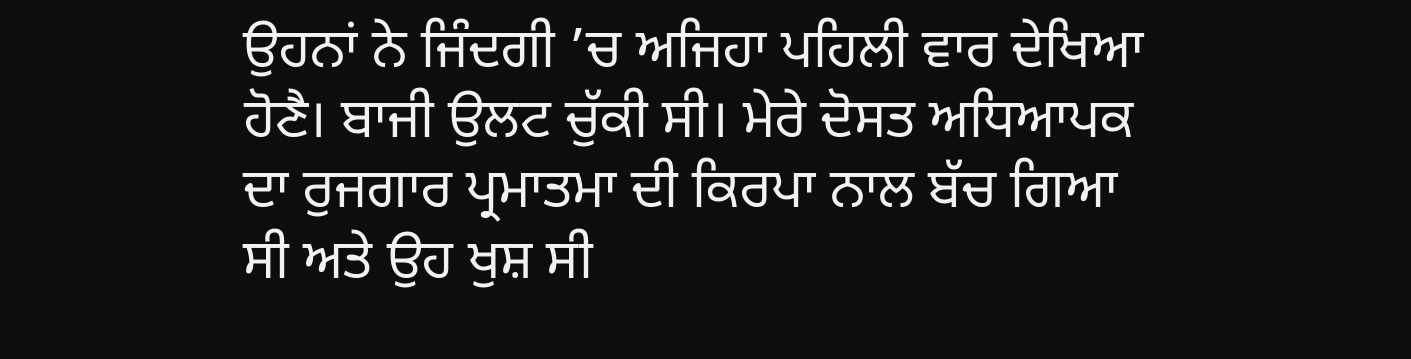ਉਹਨਾਂ ਨੇ ਜਿੰਦਗੀ ’ਚ ਅਜਿਹਾ ਪਹਿਲੀ ਵਾਰ ਦੇਖਿਆ ਹੋਣੈ। ਬਾਜੀ ਉਲਟ ਚੁੱਕੀ ਸੀ। ਮੇਰੇ ਦੋਸਤ ਅਧਿਆਪਕ ਦਾ ਰੁਜਗਾਰ ਪ੍ਰਮਾਤਮਾ ਦੀ ਕਿਰਪਾ ਨਾਲ ਬੱਚ ਗਿਆ ਸੀ ਅਤੇ ਉਹ ਖੁਸ਼ ਸੀ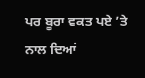ਪਰ ਬੂਰਾ ਵਕਤ ਪਏ ’ਤੇ ਨਾਲ ਦਿਆਂ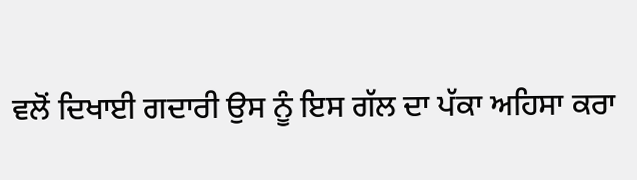ਵਲੋਂ ਦਿਖਾਈ ਗਦਾਰੀ ਉਸ ਨੂੰ ਇਸ ਗੱਲ ਦਾ ਪੱਕਾ ਅਹਿਸਾ ਕਰਾ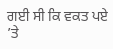ਗਈ ਸੀ ਕਿ ਵਕਤ ਪਏ ’ਤੇ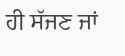ਹੀ ਸੱਜਣ ਜਾਂ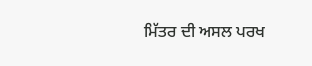ਮਿੱਤਰ ਦੀ ਅਸਲ ਪਰਖ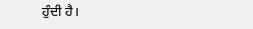ਹੁੰਦੀ ਹੈ।